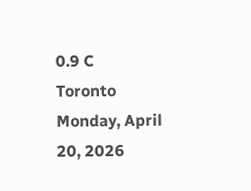0.9 C
Toronto
Monday, April 20, 2026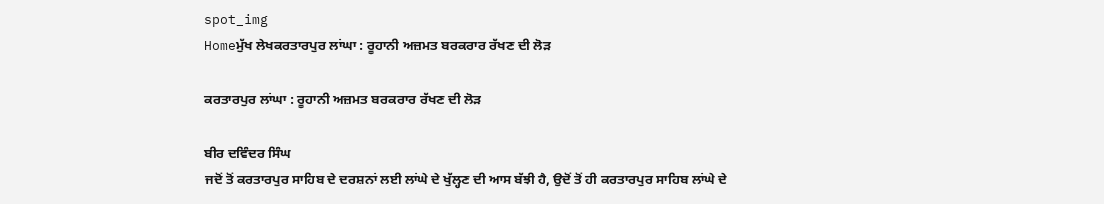spot_img
Homeਮੁੱਖ ਲੇਖਕਰਤਾਰਪੁਰ ਲਾਂਘਾ : ਰੂਹਾਨੀ ਅਜ਼ਮਤ ਬਰਕਰਾਰ ਰੱਖਣ ਦੀ ਲੋੜ

ਕਰਤਾਰਪੁਰ ਲਾਂਘਾ : ਰੂਹਾਨੀ ਅਜ਼ਮਤ ਬਰਕਰਾਰ ਰੱਖਣ ਦੀ ਲੋੜ

ਬੀਰ ਦਵਿੰਦਰ ਸਿੰਘ
ਜਦੋਂ ਤੋਂ ਕਰਤਾਰਪੁਰ ਸਾਹਿਬ ਦੇ ਦਰਸ਼ਨਾਂ ਲਈ ਲਾਂਘੇ ਦੇ ਖੁੱਲ੍ਹਣ ਦੀ ਆਸ ਬੱਝੀ ਹੈ, ਉਦੋਂ ਤੋਂ ਹੀ ਕਰਤਾਰਪੁਰ ਸਾਹਿਬ ਲਾਂਘੇ ਦੇ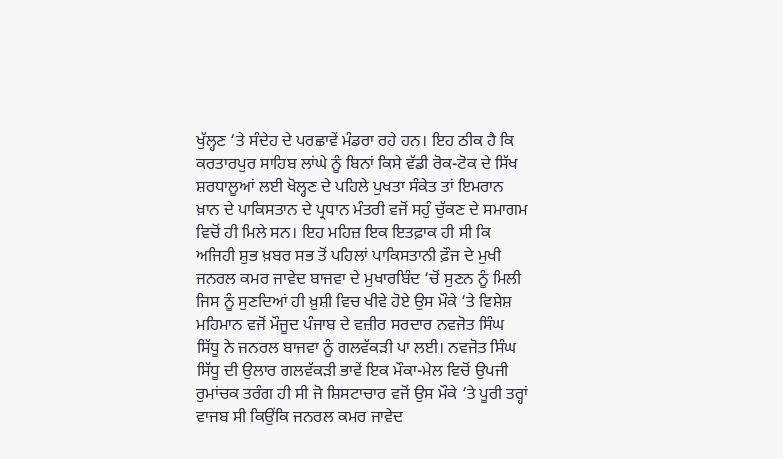ਖੁੱਲ੍ਹਣ ‘ਤੇ ਸੰਦੇਹ ਦੇ ਪਰਛਾਵੇਂ ਮੰਡਰਾ ਰਹੇ ਹਨ। ਇਹ ਠੀਕ ਹੈ ਕਿ ਕਰਤਾਰਪੁਰ ਸਾਹਿਬ ਲਾਂਘੇ ਨੂੰ ਬਿਨਾਂ ਕਿਸੇ ਵੱਡੀ ਰੋਕ-ਟੋਕ ਦੇ ਸਿੱਖ ਸ਼ਰਧਾਲੂਆਂ ਲਈ ਖੋਲ੍ਹਣ ਦੇ ਪਹਿਲੇ ਪੁਖਤਾ ਸੰਕੇਤ ਤਾਂ ਇਮਰਾਨ ਖ਼ਾਨ ਦੇ ਪਾਕਿਸਤਾਨ ਦੇ ਪ੍ਰਧਾਨ ਮੰਤਰੀ ਵਜੋਂ ਸਹੁੰ ਚੁੱਕਣ ਦੇ ਸਮਾਗਮ ਵਿਚੋਂ ਹੀ ਮਿਲੇ ਸਨ। ਇਹ ਮਹਿਜ਼ ਇਕ ਇਤਫ਼ਾਕ ਹੀ ਸੀ ਕਿ ਅਜਿਹੀ ਸ਼ੁਭ ਖ਼ਬਰ ਸਭ ਤੋਂ ਪਹਿਲਾਂ ਪਾਕਿਸਤਾਨੀ ਫ਼ੌਜ ਦੇ ਮੁਖੀ ਜਨਰਲ ਕਮਰ ਜਾਵੇਦ ਬਾਜਵਾ ਦੇ ਮੁਖਾਰਬਿੰਦ ‘ਚੋਂ ਸੁਣਨ ਨੂੰ ਮਿਲੀ ਜਿਸ ਨੂੰ ਸੁਣਦਿਆਂ ਹੀ ਖ਼ੁਸ਼ੀ ਵਿਚ ਖੀਵੇ ਹੋਏ ਉਸ ਮੌਕੇ ‘ਤੇ ਵਿਸ਼ੇਸ਼ ਮਹਿਮਾਨ ਵਜੋਂ ਮੌਜੂਦ ਪੰਜਾਬ ਦੇ ਵਜ਼ੀਰ ਸਰਦਾਰ ਨਵਜੋਤ ਸਿੰਘ ਸਿੱਧੂ ਨੇ ਜਨਰਲ ਬਾਜਵਾ ਨੂੰ ਗਲਵੱਕੜੀ ਪਾ ਲਈ। ਨਵਜੋਤ ਸਿੰਘ ਸਿੱਧੂ ਦੀ ਉਲਾਰ ਗਲਵੱਕੜੀ ਭਾਵੇਂ ਇਕ ਮੌਕਾ-ਮੇਲ ਵਿਚੋਂ ਉਪਜੀ ਰੁਮਾਂਚਕ ਤਰੰਗ ਹੀ ਸੀ ਜੋ ਸ਼ਿਸਟਾਚਾਰ ਵਜੋਂ ਉਸ ਮੌਕੇ ‘ਤੇ ਪੂਰੀ ਤਰ੍ਹਾਂ ਵਾਜਬ ਸੀ ਕਿਉਂਕਿ ਜਨਰਲ ਕਮਰ ਜਾਵੇਦ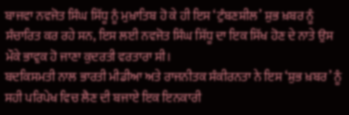ਬਾਜਵਾ ਨਵਜੋਤ ਸਿੰਘ ਸਿੱਧੂ ਨੂੰ ਮੁਖ਼ਾਤਿਬ ਹੋ ਕੇ ਹੀ ਇਸ ‘ਟੁੰਬਣਸ਼ੀਲ’ ਸ਼ੁਭ ਖ਼ਬਰ ਨੂੰ ਸੰਚਾਰਿਤ ਕਰ ਰਹੇ ਸਨ, ਇਸ ਲਈ ਨਵਜੋਤ ਸਿੰਘ ਸਿੱਧੂ ਦਾ ਇਕ ਸਿੱਖ ਹੋਣ ਦੇ ਨਾਤੇ ਉਸ ਮੌਕੇ ਭਾਵੁਕ ਹੋ ਜਾਣਾ ਕੁਦਰਤੀ ਵਰਤਾਰਾ ਸੀ।
ਬਦਕਿਸਮਤੀ ਨਾਲ ਭਾਰਤੀ ਮੀਡੀਆ ਅਤੇ ਰਾਜਨੀਤਕ ਸੰਕੀਰਨਤਾ ਨੇ ਇਸ ‘ਸ਼ੁਭ ਖ਼ਬਰ’ ਨੂੰ ਸਹੀ ਪਰਿਪੇਖ ਵਿਚ ਲੈਣ ਦੀ ਬਜਾਏ ਇਕ ਇਨਕਾਰੀ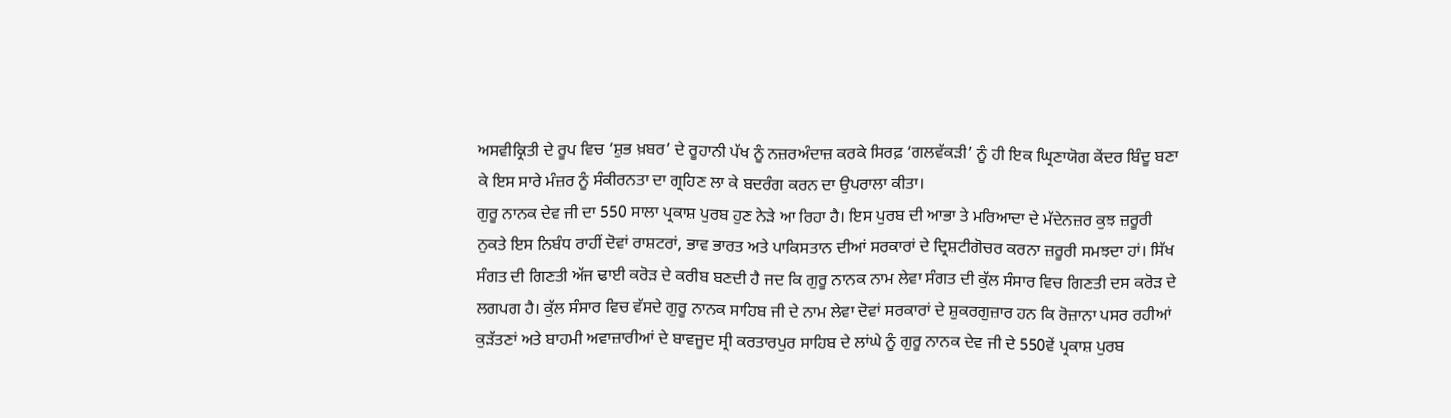ਅਸਵੀਕ੍ਰਿਤੀ ਦੇ ਰੂਪ ਵਿਚ ‘ਸ਼ੁਭ ਖ਼ਬਰ’ ਦੇ ਰੂਹਾਨੀ ਪੱਖ ਨੂੰ ਨਜ਼ਰਅੰਦਾਜ਼ ਕਰਕੇ ਸਿਰਫ਼ ‘ਗਲਵੱਕੜੀ’ ਨੂੰ ਹੀ ਇਕ ਘ੍ਰਿਣਾਯੋਗ ਕੇਂਦਰ ਬਿੰਦੂ ਬਣਾ ਕੇ ਇਸ ਸਾਰੇ ਮੰਜ਼ਰ ਨੂੰ ਸੰਕੀਰਨਤਾ ਦਾ ਗ੍ਰਹਿਣ ਲਾ ਕੇ ਬਦਰੰਗ ਕਰਨ ਦਾ ਉਪਰਾਲਾ ਕੀਤਾ।
ਗੁਰੂ ਨਾਨਕ ਦੇਵ ਜੀ ਦਾ 550 ਸਾਲਾ ਪ੍ਰਕਾਸ਼ ਪੁਰਬ ਹੁਣ ਨੇੜੇ ਆ ਰਿਹਾ ਹੈ। ਇਸ ਪੁਰਬ ਦੀ ਆਭਾ ਤੇ ਮਰਿਆਦਾ ਦੇ ਮੱਦੇਨਜ਼ਰ ਕੁਝ ਜ਼ਰੂਰੀ ਨੁਕਤੇ ਇਸ ਨਿਬੰਧ ਰਾਹੀਂ ਦੋਵਾਂ ਰਾਸ਼ਟਰਾਂ, ਭਾਵ ਭਾਰਤ ਅਤੇ ਪਾਕਿਸਤਾਨ ਦੀਆਂ ਸਰਕਾਰਾਂ ਦੇ ਦ੍ਰਿਸ਼ਟੀਗੋਚਰ ਕਰਨਾ ਜ਼ਰੂਰੀ ਸਮਝਦਾ ਹਾਂ। ਸਿੱਖ ਸੰਗਤ ਦੀ ਗਿਣਤੀ ਅੱਜ ਢਾਈ ਕਰੋੜ ਦੇ ਕਰੀਬ ਬਣਦੀ ਹੈ ਜਦ ਕਿ ਗੁਰੂ ਨਾਨਕ ਨਾਮ ਲੇਵਾ ਸੰਗਤ ਦੀ ਕੁੱਲ ਸੰਸਾਰ ਵਿਚ ਗਿਣਤੀ ਦਸ ਕਰੋੜ ਦੇ ਲਗਪਗ ਹੈ। ਕੁੱਲ ਸੰਸਾਰ ਵਿਚ ਵੱਸਦੇ ਗੁਰੂ ਨਾਨਕ ਸਾਹਿਬ ਜੀ ਦੇ ਨਾਮ ਲੇਵਾ ਦੋਵਾਂ ਸਰਕਾਰਾਂ ਦੇ ਸ਼ੁਕਰਗੁਜ਼ਾਰ ਹਨ ਕਿ ਰੋਜ਼ਾਨਾ ਪਸਰ ਰਹੀਆਂ ਕੁੜੱਤਣਾਂ ਅਤੇ ਬਾਹਮੀ ਅਵਾਜ਼ਾਰੀਆਂ ਦੇ ਬਾਵਜੂਦ ਸ੍ਰੀ ਕਰਤਾਰਪੁਰ ਸਾਹਿਬ ਦੇ ਲਾਂਘੇ ਨੂੰ ਗੁਰੂ ਨਾਨਕ ਦੇਵ ਜੀ ਦੇ 550ਵੇਂ ਪ੍ਰਕਾਸ਼ ਪੁਰਬ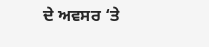ਦੇ ਅਵਸਰ ‘ਤੇ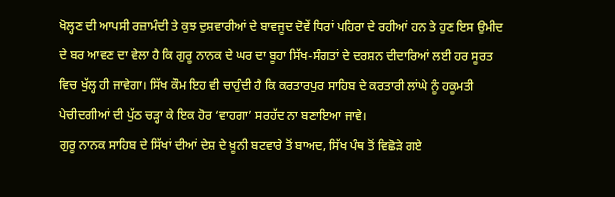ਖੋਲ੍ਹਣ ਦੀ ਆਪਸੀ ਰਜ਼ਾਮੰਦੀ ਤੇ ਕੁਝ ਦੁਸ਼ਵਾਰੀਆਂ ਦੇ ਬਾਵਜੂਦ ਦੋਵੇਂ ਧਿਰਾਂ ਪਹਿਰਾ ਦੇ ਰਹੀਆਂ ਹਨ ਤੇ ਹੁਣ ਇਸ ਉਮੀਦ ਦੇ ਬਰ ਆਵਣ ਦਾ ਵੇਲਾ ਹੈ ਕਿ ਗੁਰੂ ਨਾਨਕ ਦੇ ਘਰ ਦਾ ਬੂਹਾ ਸਿੱਖ-ਸੰਗਤਾਂ ਦੇ ਦਰਸ਼ਨ ਦੀਦਾਰਿਆਂ ਲਈ ਹਰ ਸੂਰਤ ਵਿਚ ਖੁੱਲ੍ਹ ਹੀ ਜਾਵੇਗਾ। ਸਿੱਖ ਕੌਮ ਇਹ ਵੀ ਚਾਹੁੰਦੀ ਹੈ ਕਿ ਕਰਤਾਰਪੁਰ ਸਾਹਿਬ ਦੇ ਕਰਤਾਰੀ ਲਾਂਘੇ ਨੂੰ ਹਕੂਮਤੀ ਪੇਚੀਦਗੀਆਂ ਦੀ ਪੁੱਠ ਚੜ੍ਹਾ ਕੇ ਇਕ ਹੋਰ ‘ਵਾਹਗਾ’ ਸਰਹੱਦ ਨਾ ਬਣਾਇਆ ਜਾਵੇ।
ਗੁਰੂ ਨਾਨਕ ਸਾਹਿਬ ਦੇ ਸਿੱਖਾਂ ਦੀਆਂ ਦੇਸ਼ ਦੇ ਖ਼ੂਨੀ ਬਟਵਾਰੇ ਤੋਂ ਬਾਅਦ, ਸਿੱਖ ਪੰਥ ਤੋਂ ਵਿਛੋੜੇ ਗਏ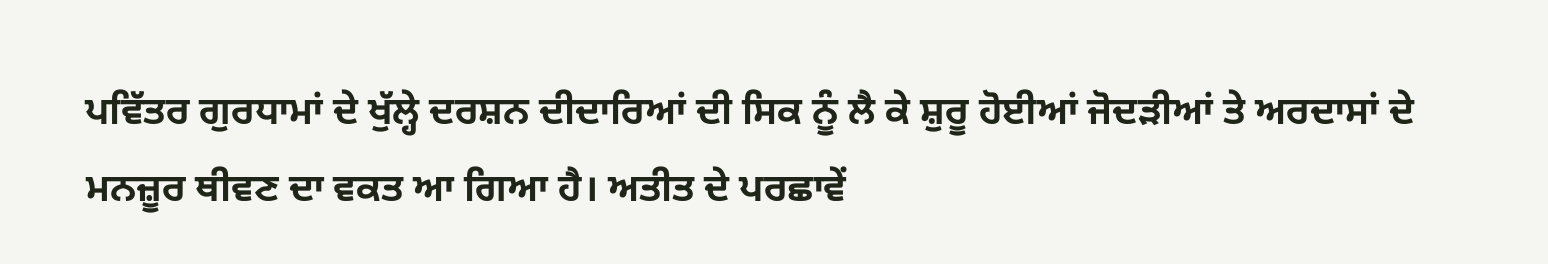ਪਵਿੱਤਰ ਗੁਰਧਾਮਾਂ ਦੇ ਖੁੱਲ੍ਹੇ ਦਰਸ਼ਨ ਦੀਦਾਰਿਆਂ ਦੀ ਸਿਕ ਨੂੰ ਲੈ ਕੇ ਸ਼ੁਰੂ ਹੋਈਆਂ ਜੋਦੜੀਆਂ ਤੇ ਅਰਦਾਸਾਂ ਦੇ ਮਨਜ਼ੂਰ ਥੀਵਣ ਦਾ ਵਕਤ ਆ ਗਿਆ ਹੈ। ਅਤੀਤ ਦੇ ਪਰਛਾਵੇਂ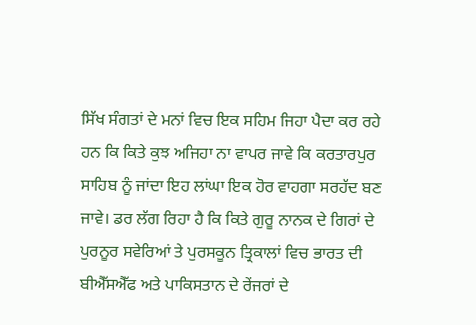ਸਿੱਖ ਸੰਗਤਾਂ ਦੇ ਮਨਾਂ ਵਿਚ ਇਕ ਸਹਿਮ ਜਿਹਾ ਪੈਦਾ ਕਰ ਰਹੇ ਹਨ ਕਿ ਕਿਤੇ ਕੁਝ ਅਜਿਹਾ ਨਾ ਵਾਪਰ ਜਾਵੇ ਕਿ ਕਰਤਾਰਪੁਰ ਸਾਹਿਬ ਨੂੰ ਜਾਂਦਾ ਇਹ ਲਾਂਘਾ ਇਕ ਹੋਰ ਵਾਹਗਾ ਸਰਹੱਦ ਬਣ ਜਾਵੇ। ਡਰ ਲੱਗ ਰਿਹਾ ਹੈ ਕਿ ਕਿਤੇ ਗੁਰੂ ਨਾਨਕ ਦੇ ਗਿਰਾਂ ਦੇ ਪੁਰਨੂਰ ਸਵੇਰਿਆਂ ਤੇ ਪੁਰਸਕੂਨ ਤ੍ਰਿਕਾਲਾਂ ਵਿਚ ਭਾਰਤ ਦੀ ਬੀਐੱਸਐੱਫ ਅਤੇ ਪਾਕਿਸਤਾਨ ਦੇ ਰੇਂਜਰਾਂ ਦੇ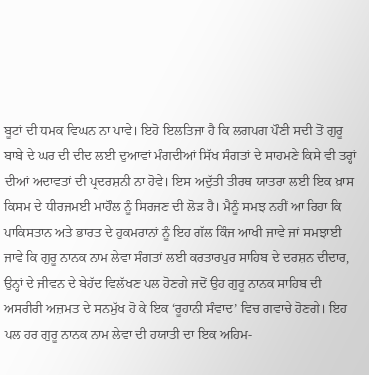ਬੂਟਾਂ ਦੀ ਧਮਕ ਵਿਘਨ ਨਾ ਪਾਵੇ। ਇਹੋ ਇਲਤਿਜਾ ਹੈ ਕਿ ਲਗਪਗ ਪੌਣੀ ਸਦੀ ਤੋਂ ਗੁਰੂ ਬਾਬੇ ਦੇ ਘਰ ਦੀ ਦੀਦ ਲਈ ਦੁਆਵਾਂ ਮੰਗਦੀਆਂ ਸਿੱਖ ਸੰਗਤਾਂ ਦੇ ਸਾਹਮਣੇ ਕਿਸੇ ਵੀ ਤਰ੍ਹਾਂ ਦੀਆਂ ਅਦਾਵਤਾਂ ਦੀ ਪ੍ਰਦਰਸ਼ਨੀ ਨਾ ਹੋਵੇ। ਇਸ ਅਦੁੱਤੀ ਤੀਰਥ ਯਾਤਰਾ ਲਈ ਇਕ ਖ਼ਾਸ ਕਿਸਮ ਦੇ ਧੀਰਜਮਈ ਮਾਹੌਲ ਨੂੰ ਸਿਰਜਣ ਦੀ ਲੋੜ ਹੈ। ਮੈਨੂੰ ਸਮਝ ਨਹੀਂ ਆ ਰਿਹਾ ਕਿ ਪਾਕਿਸਤਾਨ ਅਤੇ ਭਾਰਤ ਦੇ ਹੁਕਮਰਾਨਾਂ ਨੂੰ ਇਹ ਗੱਲ ਕਿੰਜ ਆਖੀ ਜਾਵੇ ਜਾਂ ਸਮਝਾਈ ਜਾਵੇ ਕਿ ਗੁਰੂ ਨਾਨਕ ਨਾਮ ਲੇਵਾ ਸੰਗਤਾਂ ਲਈ ਕਰਤਾਰਪੁਰ ਸਾਹਿਬ ਦੇ ਦਰਸ਼ਨ ਦੀਦਾਰ, ਉਨ੍ਹਾਂ ਦੇ ਜੀਵਨ ਦੇ ਬੇਹੱਦ ਵਿਲੱਖਣ ਪਲ ਹੋਣਗੇ ਜਦੋਂ ਉਹ ਗੁਰੂ ਨਾਨਕ ਸਾਹਿਬ ਦੀ ਅਸਰੀਰੀ ਅਜ਼ਮਤ ਦੇ ਸਨਮੁੱਖ ਹੋ ਕੇ ਇਕ ‘ਰੂਹਾਨੀ ਸੰਵਾਦ’ ਵਿਚ ਗਵਾਚੇ ਹੋਣਗੇ। ਇਹ ਪਲ ਹਰ ਗੁਰੂ ਨਾਨਕ ਨਾਮ ਲੇਵਾ ਦੀ ਹਯਾਤੀ ਦਾ ਇਕ ਅਹਿਮ-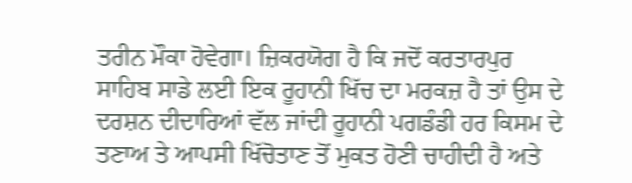ਤਰੀਨ ਮੌਕਾ ਹੋਵੇਗਾ। ਜ਼ਿਕਰਯੋਗ ਹੈ ਕਿ ਜਦੋਂ ਕਰਤਾਰਪੁਰ ਸਾਹਿਬ ਸਾਡੇ ਲਈ ਇਕ ਰੂਹਾਨੀ ਖਿੱਚ ਦਾ ਮਰਕਜ਼ ਹੈ ਤਾਂ ਉਸ ਦੇ ਦਰਸ਼ਨ ਦੀਦਾਰਿਆਂ ਵੱਲ ਜਾਂਦੀ ਰੂਹਾਨੀ ਪਗਡੰਡੀ ਹਰ ਕਿਸਮ ਦੇ ਤਣਾਅ ਤੇ ਆਪਸੀ ਖਿੱਚੋਤਾਣ ਤੋਂ ਮੁਕਤ ਹੋਣੀ ਚਾਹੀਦੀ ਹੈ ਅਤੇ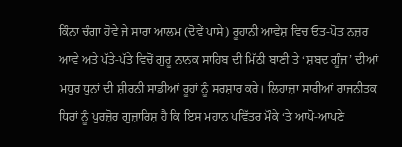ਕਿੰਨਾ ਚੰਗਾ ਹੋਵੇ ਜੇ ਸਾਰਾ ਆਲਮ (ਦੋਵੇਂ ਪਾਸੇ) ਰੂਹਾਨੀ ਆਵੇਸ਼ ਵਿਚ ਓਤ-ਪੋਤ ਨਜ਼ਰ ਆਵੇ ਅਤੇ ਪੱਤੇ-ਪੱਤੇ ਵਿਚੋਂ ਗੁਰੂ ਨਾਨਕ ਸਾਹਿਬ ਦੀ ਮਿੱਠੀ ਬਾਣੀ ਤੇ ‘ਸ਼ਬਦ ਗੂੰਜ’ ਦੀਆਂ ਮਧੁਰ ਧੁਨਾਂ ਦੀ ਸ਼ੀਰਨੀ ਸਾਡੀਆਂ ਰੂਹਾਂ ਨੂੰ ਸਰਸ਼ਾਰ ਕਰੇ। ਲਿਹਾਜ਼ਾ ਸਾਰੀਆਂ ਰਾਜਨੀਤਕ ਧਿਰਾਂ ਨੂੰ ਪੁਰਜ਼ੋਰ ਗੁਜ਼ਾਰਿਸ਼ ਹੈ ਕਿ ਇਸ ਮਹਾਨ ਪਵਿੱਤਰ ਮੌਕੇ ‘ਤੇ ਆਪੋ-ਆਪਣੇ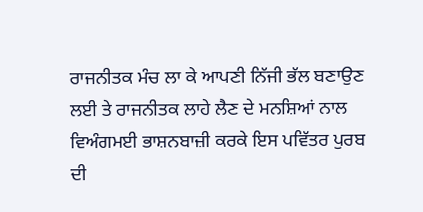ਰਾਜਨੀਤਕ ਮੰਚ ਲਾ ਕੇ ਆਪਣੀ ਨਿੱਜੀ ਭੱਲ ਬਣਾਉਣ ਲਈ ਤੇ ਰਾਜਨੀਤਕ ਲਾਹੇ ਲੈਣ ਦੇ ਮਨਸ਼ਿਆਂ ਨਾਲ ਵਿਅੰਗਮਈ ਭਾਸ਼ਨਬਾਜ਼ੀ ਕਰਕੇ ਇਸ ਪਵਿੱਤਰ ਪੁਰਬ ਦੀ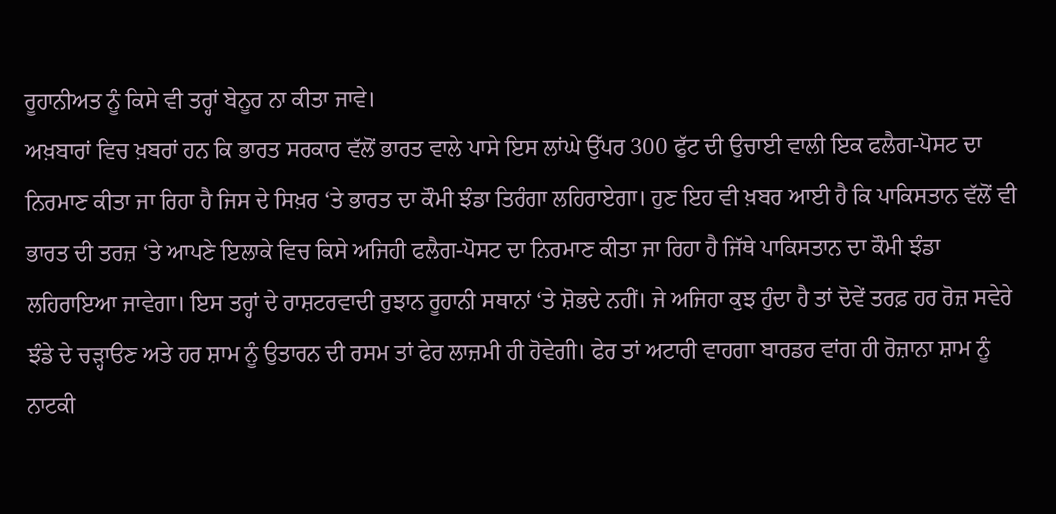ਰੂਹਾਨੀਅਤ ਨੂੰ ਕਿਸੇ ਵੀ ਤਰ੍ਹਾਂ ਬੇਨੂਰ ਨਾ ਕੀਤਾ ਜਾਵੇ।
ਅਖ਼ਬਾਰਾਂ ਵਿਚ ਖ਼ਬਰਾਂ ਹਨ ਕਿ ਭਾਰਤ ਸਰਕਾਰ ਵੱਲੋਂ ਭਾਰਤ ਵਾਲੇ ਪਾਸੇ ਇਸ ਲਾਂਘੇ ਉੱਪਰ 300 ਫੁੱਟ ਦੀ ਉਚਾਈ ਵਾਲੀ ਇਕ ਫਲੈਗ-ਪੋਸਟ ਦਾ ਨਿਰਮਾਣ ਕੀਤਾ ਜਾ ਰਿਹਾ ਹੈ ਜਿਸ ਦੇ ਸਿਖ਼ਰ ‘ਤੇ ਭਾਰਤ ਦਾ ਕੌਮੀ ਝੰਡਾ ਤਿਰੰਗਾ ਲਹਿਰਾਏਗਾ। ਹੁਣ ਇਹ ਵੀ ਖ਼ਬਰ ਆਈ ਹੈ ਕਿ ਪਾਕਿਸਤਾਨ ਵੱਲੋਂ ਵੀ ਭਾਰਤ ਦੀ ਤਰਜ਼ ‘ਤੇ ਆਪਣੇ ਇਲਾਕੇ ਵਿਚ ਕਿਸੇ ਅਜਿਹੀ ਫਲੈਗ-ਪੋਸਟ ਦਾ ਨਿਰਮਾਣ ਕੀਤਾ ਜਾ ਰਿਹਾ ਹੈ ਜਿੱਥੇ ਪਾਕਿਸਤਾਨ ਦਾ ਕੌਮੀ ਝੰਡਾ ਲਹਿਰਾਇਆ ਜਾਵੇਗਾ। ਇਸ ਤਰ੍ਹਾਂ ਦੇ ਰਾਸ਼ਟਰਵਾਦੀ ਰੁਝਾਨ ਰੂਹਾਨੀ ਸਥਾਨਾਂ ‘ਤੇ ਸ਼ੋਭਦੇ ਨਹੀਂ। ਜੇ ਅਜਿਹਾ ਕੁਝ ਹੁੰਦਾ ਹੈ ਤਾਂ ਦੋਵੇਂ ਤਰਫ਼ ਹਰ ਰੋਜ਼ ਸਵੇਰੇ ਝੰਡੇ ਦੇ ਚੜ੍ਹਾੳਣ ਅਤੇ ਹਰ ਸ਼ਾਮ ਨੂੰ ਉਤਾਰਨ ਦੀ ਰਸਮ ਤਾਂ ਫੇਰ ਲਾਜ਼ਮੀ ਹੀ ਹੋਵੇਗੀ। ਫੇਰ ਤਾਂ ਅਟਾਰੀ ਵਾਹਗਾ ਬਾਰਡਰ ਵਾਂਗ ਹੀ ਰੋਜ਼ਾਨਾ ਸ਼ਾਮ ਨੂੰ ਨਾਟਕੀ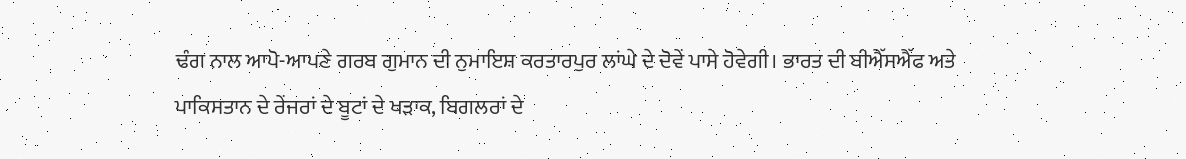ਢੰਗ ਨਾਲ ਆਪੋ-ਆਪਣੇ ਗਰਬ ਗੁਮਾਨ ਦੀ ਨੁਮਾਇਸ਼ ਕਰਤਾਰਪੁਰ ਲਾਂਘੇ ਦੇ ਦੋਵੇਂ ਪਾਸੇ ਹੋਵੇਗੀ। ਭਾਰਤ ਦੀ ਬੀਐੱਸਐੱਫ ਅਤੇ ਪਾਕਿਸਤਾਨ ਦੇ ਰੇਂਜਰਾਂ ਦੇ ਬੂਟਾਂ ਦੇ ਖੜਾਕ, ਬਿਗਲਰਾਂ ਦੇ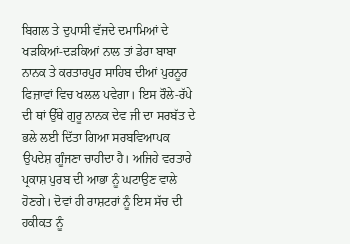ਬਿਗਲ ਤੇ ਦੁਪਾਸੀ ਵੱਜਦੇ ਦਮਾਮਿਆਂ ਦੇ ਖੜਕਿਆਂ-ਦੜਕਿਆਂ ਨਾਲ ਤਾਂ ਡੇਰਾ ਬਾਬਾ ਨਾਨਕ ਤੇ ਕਰਤਾਰਪੁਰ ਸਾਹਿਬ ਦੀਆਂ ਪੁਰਨੂਰ ਫਿਜ਼ਾਵਾਂ ਵਿਚ ਖਲਲ ਪਵੇਗਾ। ਇਸ ਰੌਲੇ-ਰੱਪੇ ਦੀ ਥਾਂ ਉੱਥੇ ਗੁਰੂ ਨਾਨਕ ਦੇਵ ਜੀ ਦਾ ਸਰਬੱਤ ਦੇ ਭਲੇ ਲਈ ਦਿੱਤਾ ਗਿਆ ਸਰਬਵਿਆਪਕ ਉਪਦੇਸ਼ ਗੂੰਜਣਾ ਚਾਹੀਦਾ ਹੈ। ਅਜਿਹੇ ਵਰਤਾਰੇ ਪ੍ਰਕਾਸ਼ ਪੁਰਬ ਦੀ ਆਭਾ ਨੂੰ ਘਟਾਉਣ ਵਾਲੇ ਹੋਣਗੇ। ਦੋਵਾਂ ਹੀ ਰਾਸ਼ਟਰਾਂ ਨੂੰ ਇਸ ਸੱਚ ਦੀ ਹਕੀਕਤ ਨੂੰ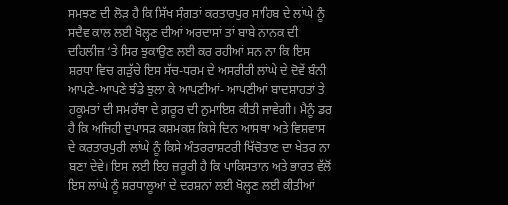ਸਮਝਣ ਦੀ ਲੋੜ ਹੈ ਕਿ ਸਿੱਖ ਸੰਗਤਾਂ ਕਰਤਾਰਪੁਰ ਸਾਹਿਬ ਦੇ ਲਾਂਘੇ ਨੂੰ ਸਦੈਵ ਕਾਲ ਲਈ ਖੋਲ੍ਹਣ ਦੀਆਂ ਅਰਦਾਸਾਂ ਤਾਂ ਬਾਬੇ ਨਾਨਕ ਦੀ ਦਹਿਲੀਜ਼ ‘ਤੇ ਸਿਰ ਝੁਕਾਉਣ ਲਈ ਕਰ ਰਹੀਆਂ ਸਨ ਨਾ ਕਿ ਇਸ ਸ਼ਰਧਾ ਵਿਚ ਗੜੁੱਚੇ ਇਸ ਸੱਚ-ਧਰਮ ਦੇ ਅਸਰੀਰੀ ਲਾਂਘੇ ਦੇ ਦੋਵੇਂ ਬੰਨੀ ਆਪਣੇ-ਆਪਣੇ ਝੰਡੇ ਝੁਲਾ ਕੇ ਆਪਣੀਆਂ- ਆਪਣੀਆਂ ਬਾਦਸ਼ਾਹਤਾਂ ਤੇ ਹਕੂਮਤਾਂ ਦੀ ਸਮਰੱਥਾ ਦੇ ਗ਼ਰੂਰ ਦੀ ਨੁਮਾਇਸ਼ ਕੀਤੀ ਜਾਵੇਗੀ। ਮੈਨੂੰ ਡਰ ਹੈ ਕਿ ਅਜਿਹੀ ਦੁਪਾਸੜ ਕਸ਼ਮਕਸ਼ ਕਿਸੇ ਦਿਨ ਆਸਥਾ ਅਤੇ ਵਿਸ਼ਵਾਸ ਦੇ ਕਰਤਾਰਪੁਰੀ ਲਾਂਘੇ ਨੂੰ ਕਿਸੇ ਅੰਤਰਰਾਸ਼ਟਰੀ ਖਿੱਚੋਤਾਣ ਦਾ ਖੇਤਰ ਨਾ ਬਣਾ ਦੇਵੇ। ਇਸ ਲਈ ਇਹ ਜ਼ਰੂਰੀ ਹੈ ਕਿ ਪਾਕਿਸਤਾਨ ਅਤੇ ਭਾਰਤ ਵੱਲੋਂ ਇਸ ਲਾਂਘੇ ਨੂੰ ਸ਼ਰਧਾਲੂਆਂ ਦੇ ਦਰਸ਼ਨਾਂ ਲਈ ਖੋਲ੍ਹਣ ਲਈ ਕੀਤੀਆਂ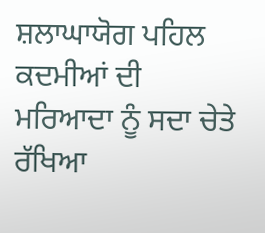ਸ਼ਲਾਘਾਯੋਗ ਪਹਿਲ ਕਦਮੀਆਂ ਦੀ ਮਰਿਆਦਾ ਨੂੰ ਸਦਾ ਚੇਤੇ ਰੱਖਿਆ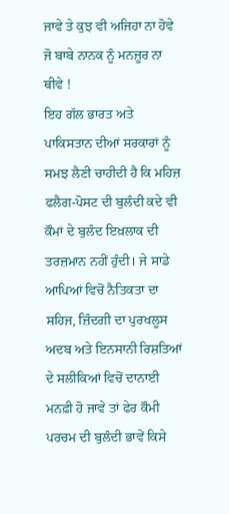ਜਾਵੇ ਤੇ ਕੁਝ ਵੀ ਅਜਿਹਾ ਨਾ ਹੋਵੇ ਜੋ ਬਾਬੇ ਨਾਨਕ ਨੂੰ ਮਨਜ਼ੂਰ ਨਾ ਥੀਵੇ !
ਇਹ ਗੱਲ ਭਾਰਤ ਅਤੇ ਪਾਕਿਸਤਾਨ ਦੀਆਂ ਸਰਕਾਰਾਂ ਨੂੰ ਸਮਝ ਲੈਣੀ ਚਾਹੀਦੀ ਹੈ ਕਿ ਮਹਿਜ਼ ਫਲੈਗ-ਪੋਸਟ ਦੀ ਬੁਲੰਦੀ ਕਦੇ ਵੀ ਕੌਮਾਂ ਦੇ ਬੁਲੰਦ ਇਖ਼ਲਾਕ ਦੀ ਤਰਜ਼ਮਾਨ ਨਹੀਂ ਹੁੰਦੀ। ਜੇ ਸਾਡੇ ਆਪਿਆਂ ਵਿਚੋਂ ਨੈਤਿਕਤਾ ਦਾ ਸਹਿਜ, ਜ਼ਿੰਦਗੀ ਦਾ ਪੁਰਖਲੂਸ ਅਦਬ ਅਤੇ ਇਨਸਾਨੀ ਰਿਸ਼ਤਿਆਂ ਦੇ ਸਲੀਕਿਆਂ ਵਿਚੋਂ ਦਾਨਾਈ ਮਨਫ਼ੀ ਹੋ ਜਾਵੇ ਤਾਂ ਫੇਰ ਕੌਮੀ ਪਰਚਮ ਦੀ ਬੁਲੰਦੀ ਭਾਵੇਂ ਕਿਸੇ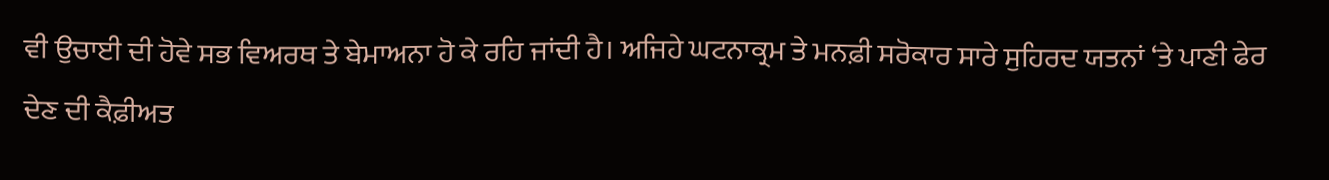ਵੀ ਉਚਾਈ ਦੀ ਹੋਵੇ ਸਭ ਵਿਅਰਥ ਤੇ ਬੇਮਾਅਨਾ ਹੋ ਕੇ ਰਹਿ ਜਾਂਦੀ ਹੈ। ਅਜਿਹੇ ਘਟਨਾਕ੍ਰਮ ਤੇ ਮਨਫ਼ੀ ਸਰੋਕਾਰ ਸਾਰੇ ਸੁਹਿਰਦ ਯਤਨਾਂ ‘ਤੇ ਪਾਣੀ ਫੇਰ ਦੇਣ ਦੀ ਕੈਫ਼ੀਅਤ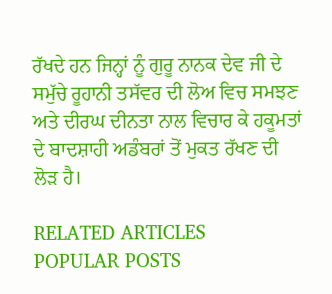ਰੱਖਦੇ ਹਨ ਜਿਨ੍ਹਾਂ ਨੂੰ ਗੁਰੂ ਨਾਨਕ ਦੇਵ ਜੀ ਦੇ ਸਮੁੱਚੇ ਰੂਹਾਨੀ ਤਸੱਵਰ ਦੀ ਲੋਅ ਵਿਚ ਸਮਝਣ ਅਤੇ ਦੀਰਘ ਦੀਨਤਾ ਨਾਲ ਵਿਚਾਰ ਕੇ ਹਕੂਮਤਾਂ ਦੇ ਬਾਦਸ਼ਾਹੀ ਅਡੰਬਰਾਂ ਤੋਂ ਮੁਕਤ ਰੱਖਣ ਦੀ ਲੋੜ ਹੈ।

RELATED ARTICLES
POPULAR POSTS